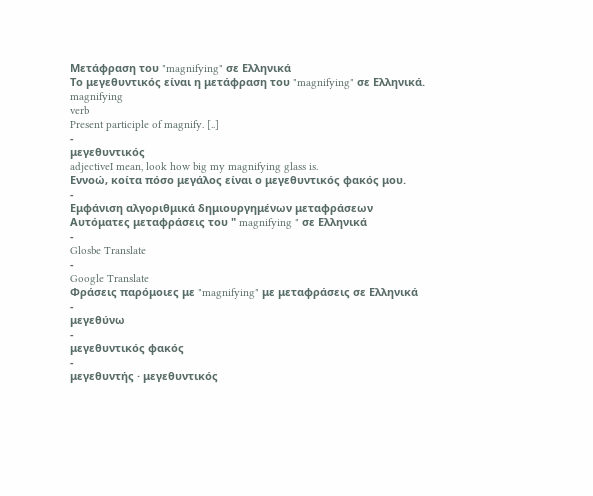Μετάφραση του "magnifying" σε Ελληνικά
Το μεγεθυντικός είναι η μετάφραση του "magnifying" σε Ελληνικά.
magnifying
verb
Present participle of magnify. [..]
-
μεγεθυντικός
adjectiveI mean, look how big my magnifying glass is.
Εννοώ, κοίτα πόσο μεγάλος είναι ο μεγεθυντικός φακός μου.
-
Εμφάνιση αλγοριθμικά δημιουργημένων μεταφράσεων
Αυτόματες μεταφράσεις του " magnifying " σε Ελληνικά
-
Glosbe Translate
-
Google Translate
Φράσεις παρόμοιες με "magnifying" με μεταφράσεις σε Ελληνικά
-
μεγεθύνω
-
μεγεθυντικός φακός
-
μεγεθυντής · μεγεθυντικός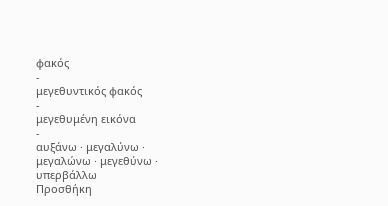φακός
-
μεγεθυντικός φακός
-
μεγεθυμένη εικόνα
-
αυξάνω · μεγαλύνω · μεγαλώνω · μεγεθύνω · υπερβάλλω
Προσθήκη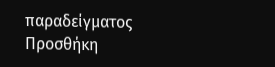παραδείγματος
Προσθήκη